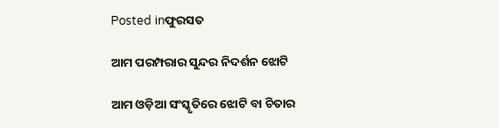Posted inଫୁରସତ

ଆମ ପରମ୍ପରାର ସୁନ୍ଦର ନିଦର୍ଶନ ଝୋଟି

ଆମ ଓଡ଼ିଆ ସଂସ୍କୃତିରେ ଝୋଟି ବା ଚିତାର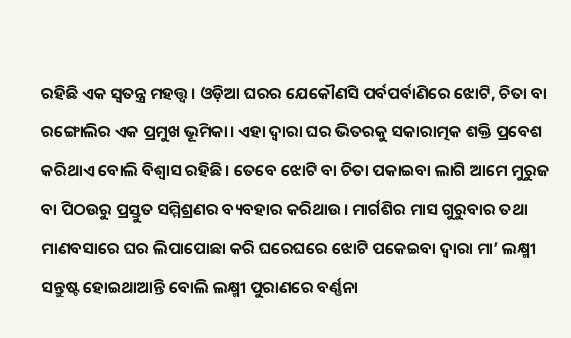ରହିଛି ଏକ ସ୍ବତନ୍ତ୍ର ମହତ୍ତ୍ୱ। ଓଡ଼ିଆ ଘରର ଯେକୌଣସି ପର୍ବପର୍ବାଣିରେ ଝୋଟି, ଚିତା ବା ରଙ୍ଗୋଲିର ଏକ ପ୍ରମୁଖ ଭୂମିକା। ଏହା ଦ୍ୱାରା ଘର ଭିତରକୁ ସକାରାତ୍ମକ ଶକ୍ତି ପ୍ରବେଶ କରିଥାଏ ବୋଲି ବିଶ୍ୱାସ ରହିଛି। ତେବେ ଝୋଟି ବା ଚିତା ପକାଇବା ଲାଗି ଆମେ ମୁରୁଜ ବା ପିଠଉରୁ ପ୍ରସ୍ତୁତ ସମ୍ମିଶ୍ରଣର ବ୍ୟବହାର କରିଥାଉ। ମାର୍ଗଶିର ମାସ ଗୁରୁବାର ତଥା ମାଣବସାରେ ଘର ଲିପାପୋଛା କରି ଘରେଘରେ ଝୋଟି ପକେଇବା ଦ୍ୱାରା ମା’ ଲକ୍ଷ୍ମୀ ସନ୍ତୁଷ୍ଟ ହୋଇଥାଆନ୍ତି ବୋଲି ଲକ୍ଷ୍ମୀ ପୁରାଣରେ ବର୍ଣ୍ଣନା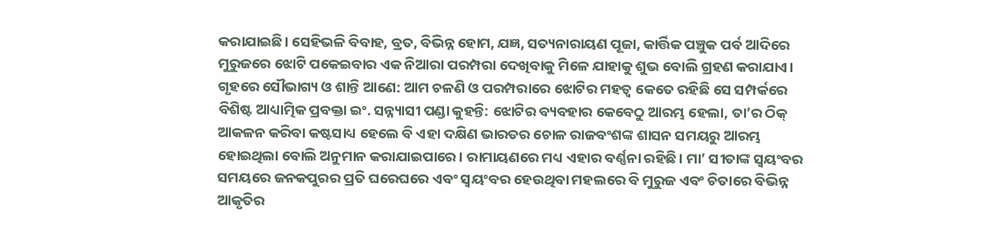କରାଯାଇଛି। ସେହିଭଳି ବିବାହ, ବ୍ରତ, ବିଭିନ୍ନ ହୋମ, ଯଜ୍ଞ, ସତ୍ୟନାରାୟଣ ପୂଜା, କାର୍ତ୍ତିକ ପଞ୍ଚୁକ ପର୍ବ ଆଦିରେ ମୁରୁଜରେ ଝୋଟି ପକେଇବାର ଏକ ନିଆରା ପରମ୍ପରା ଦେଖିବାକୁ ମିଳେ ଯାହାକୁ ଶୁଭ ବୋଲି ଗ୍ରହଣ କରାଯାଏ।
ଗୃହରେ ସୌଭାଗ୍ୟ ଓ ଶାନ୍ତି ଆଣେ: ଆମ ଚଳଣି ଓ ପରମ୍ପରାରେ ଝୋଟିର ମହତ୍ୱ କେତେ ରହିଛି ସେ ସମ୍ପର୍କରେ ବିଶିଷ୍ଟ ଆଧ୍ୟାତ୍ମିକ ପ୍ରବକ୍ତା ଇଂ. ସନ୍ନ୍ୟାସୀ ପଣ୍ଡା କୁହନ୍ତି: ଝୋଟିର ବ୍ୟବହାର କେବେଠୁ ଆରମ୍ଭ ହେଲା, ତା’ର ଠିକ୍‌ ଆକଳନ କରିବା କଷ୍ଟସାଧ୍ୟ ହେଲେ ବି ଏହା ଦକ୍ଷିଣ ଭାରତର ଚୋଳ ରାଜବଂଶଙ୍କ ଶାସନ ସମୟରୁ ଆରମ୍ଭ ହୋଇଥିଲା ବୋଲି ଅନୁମାନ କରାଯାଇପାରେ। ରାମାୟଣରେ ମଧ୍ୟ ଏହାର ବର୍ଣ୍ଣନା ରହିଛି। ମା’ ସୀତାଙ୍କ ସ୍ବୟଂବର ସମୟରେ ଜନକପୁରର ପ୍ରତି ଘରେଘରେ ଏବଂ ସ୍ବୟଂବର ହେଉଥିବା ମହଲରେ ବି ମୁରୁଜ ଏବଂ ଚିତାରେ ବିଭିନ୍ନ ଆକୃତିର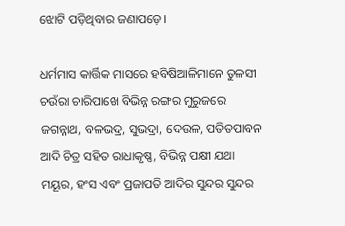ଝୋଟି ପଡ଼ିଥିବାର ଜଣାପଡ଼େ।

ଧର୍ମମାସ କାର୍ତ୍ତିକ ମାସରେ ହବିଷିଆଳିମାନେ ତୁଳସୀ ଚଉଁରା ଚାରିପାଖେ ବିଭିନ୍ନ ରଙ୍ଗର ମୁରୁଜରେ ଜଗନ୍ନାଥ, ବଳଭଦ୍ର, ସୁଭଦ୍ରା, ଦେଉଳ, ପତିତପାବନ ଆଦି ଚିତ୍ର ସହିତ ରାଧାକୃଷ୍ଣ, ବିଭିନ୍ନ ପକ୍ଷୀ ଯଥା ମୟୂର, ହଂସ ଏବଂ ପ୍ରଜାପତି ଆଦିର ସୁନ୍ଦର ସୁନ୍ଦର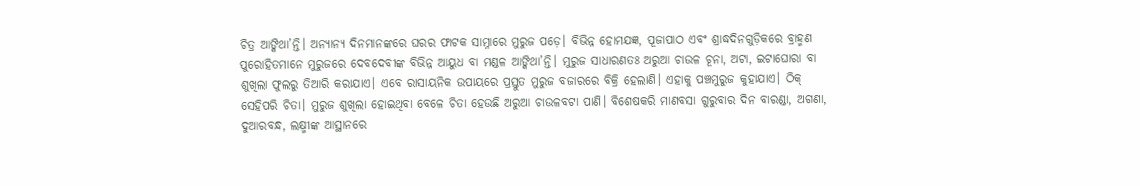ଚିତ୍ର ଆଙ୍କିଥା’ନ୍ତି। ଅନ୍ୟାନ୍ୟ ଦିନମାନଙ୍କରେ ଘରର ଫାଟକ ସାମ୍ନାରେ ମୁରୁଜ ପଡ଼େ। ବିଭିନ୍ନ ହୋମଯଜ୍ଞ, ପୂଜାପାଠ ଏବଂ ଶ୍ରାଦ୍ଧଦିନଗୁଡ଼ିକରେ ବ୍ରାହ୍ମଣ ପୁରୋହିତମାନେ ମୁରୁଜରେ ଦେବଦେବୀଙ୍କ ବିଭିନ୍ନ ଆୟୁଧ ବା ମଣ୍ଡଳ ଆଙ୍କିଥା’ନ୍ତି। ମୁରୁଜ ସାଧାରଣତଃ ଅରୁଆ ଚାଉଳ ଚୂନା, ଅଟା, ଇଟାଘୋରା ବା ଶୁଖିଲା ଫୁଲରୁ ତିଆରି କରାଯାଏ। ଏବେ ରାସାୟନିକ ଉପାୟରେ ପ୍ରସ୍ତୁତ ମୁରୁଜ ବଜାରରେ ବିକ୍ରି ହେଲାଣି। ଏହାକୁ ପଞ୍ଚମୁରୁଜ କୁହାଯାଏ। ଠିକ୍‌ ସେହିପରି ଚିତା। ମୁରୁଜ ଶୁଖିଲା ହୋଇଥିବା ବେଳେ ଚିତା ହେଉଛି ଅରୁଆ ଚାଉଳବଟା ପାଣି। ବିଶେଷକରି ମାଣବସା ଗୁରୁବାର ଦିନ ବାରଣ୍ଡା, ଅଗଣା, ଦୁଆରବନ୍ଧ, ଲକ୍ଷ୍ମୀଙ୍କ ଆସ୍ଥାନରେ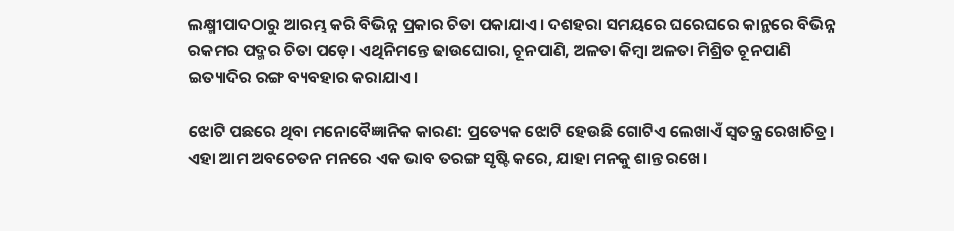ଲକ୍ଷ୍ମୀପାଦଠାରୁ ଆରମ୍ଭ କରି ବିଭିନ୍ନ ପ୍ରକାର ଚିତା ପକାଯାଏ। ଦଶହରା ସମୟରେ ଘରେଘରେ କାନ୍ଥରେ ବିଭିନ୍ନ ରକମର ପଦ୍ମର ଚିତା ପଡ଼େ। ଏଥିନିମନ୍ତେ ଢାଉଘୋରା, ଚୂନପାଣି, ଅଳତା କିମ୍ବା ଅଳତା ମିଶ୍ରିତ ଚୂନପାଣି ଇତ୍ୟାଦିର ରଙ୍ଗ ବ୍ୟବହାର କରାଯାଏ।

ଝୋଟି ପଛରେ ଥିବା ମନୋବୈଜ୍ଞାନିକ କାରଣ: ପ୍ରତ୍ୟେକ ଝୋଟି ହେଉଛି ଗୋଟିଏ ଲେଖାଏଁ ସ୍ବତନ୍ତ୍ର ରେଖାଚିତ୍ର। ଏହା ଆମ ଅବଚେତନ ମନରେ ଏକ ଭାବ ତରଙ୍ଗ ସୃଷ୍ଟି କରେ, ଯାହା ମନକୁ ଶାନ୍ତ ରଖେ।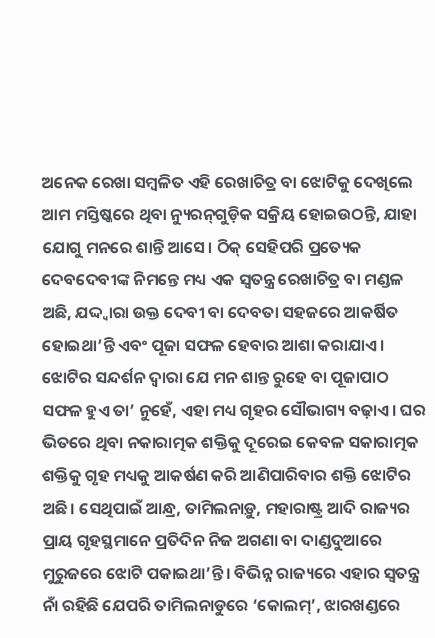ଅନେକ ରେଖା ସମ୍ବଳିତ ଏହି ରେଖାଚିତ୍ର ବା ଝୋଟିକୁ ଦେଖିଲେ ଆମ ମସ୍ତିଷ୍କରେ ଥିବା ନ୍ୟୁରନ୍‌ଗୁଡ଼ିକ ସକ୍ରିୟ ହୋଇଉଠନ୍ତି, ଯାହା ଯୋଗୁ ମନରେ ଶାନ୍ତି ଆସେ। ଠିକ୍‌ ସେହିପରି ପ୍ରତ୍ୟେକ ଦେବଦେବୀଙ୍କ ନିମନ୍ତେ ମଧ୍ୟ ଏକ ସ୍ବତନ୍ତ୍ର ରେଖାଚିତ୍ର ବା ମଣ୍ଡଳ ଅଛି, ଯଦ୍ଦ୍ବାରା ଉକ୍ତ ଦେବୀ ବା ଦେବତା ସହଜରେ ଆକର୍ଷିତ ହୋଇଥା’ନ୍ତି ଏବଂ ପୂଜା ସଫଳ ହେବାର ଆଶା କରାଯାଏ। ଝୋଟିର ସନ୍ଦର୍ଶନ ଦ୍ୱାରା ଯେ ମନ ଶାନ୍ତ ରୁହେ ବା ପୂଜାପାଠ ସଫଳ ହୁଏ ତା’ ନୁହେଁ, ଏହା ମଧ୍ୟ ଗୃହର ସୌଭାଗ୍ୟ ବଢ଼ାଏ। ଘର ଭିତରେ ଥିବା ନକାରାତ୍ମକ ଶକ୍ତିକୁ ଦୂରେଇ କେବଳ ସକାରାତ୍ମକ ଶକ୍ତିକୁ ଗୃହ ମଧ୍ୟକୁ ଆକର୍ଷଣ କରି ଆଣିପାରିବାର ଶକ୍ତି ଝୋଟିର ଅଛି। ସେଥିପାଇଁ ଆନ୍ଧ୍ର, ତାମିଲନାଡ଼ୁ, ମହାରାଷ୍ଟ୍ର ଆଦି ରାଜ୍ୟର ପ୍ରାୟ ଗୃହସ୍ଥମାନେ ପ୍ରତିଦିନ ନିଜ ଅଗଣା ବା ଦାଣ୍ଡଦୁଆରେ ମୁରୁଜରେ ଝୋଟି ପକାଇଥା’ନ୍ତି। ବିଭିନ୍ନ ରାଜ୍ୟରେ ଏହାର ସ୍ବତନ୍ତ୍ର ନାଁ ରହିଛି ଯେପରି ତାମିଲନାଡୁରେ ‘କୋଲମ୍‌’, ଝାରଖଣ୍ଡରେ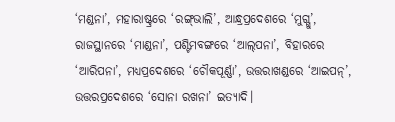‘ମଣ୍ଡନା’, ମହାରାଷ୍ଟ୍ରରେ ‘ରଙ୍ଗ୍‌ଭାଲି’, ଆନ୍ଧ୍ରପ୍ରଦେଶରେ ‘ମୁଗ୍ଗୁ’, ରାଜସ୍ଥାନରେ ‘ମାଣ୍ଡନା’, ପଶ୍ଟିମବଙ୍ଗରେ ‘ଆଲ୍‌ପନା’, ବିହାରରେ ‘ଆରିପନା’, ମଧ୍ୟପ୍ରଦେଶରେ ‘ଚୌକପୂର୍ଣ୍ଣା’, ଉତ୍ତରାଖଣ୍ଡରେ ‘ଆଇପନ୍‌’, ଉତ୍ତରପ୍ରଦେଶରେ ‘ସୋନା ରଖନା’ ଇତ୍ୟାଦି।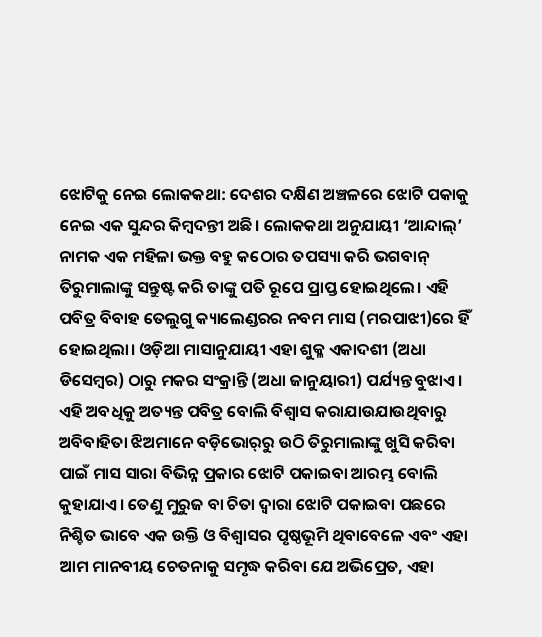ଝୋଟିକୁ ନେଇ ଲୋକକଥା: ଦେଶର ଦକ୍ଷିଣ ଅଞ୍ଚଳରେ ଝୋଟି ପକାକୁ ନେଇ ଏକ ସୁନ୍ଦର କିମ୍ବଦନ୍ତୀ ଅଛି। ଲୋକକଥା ଅନୁଯାୟୀ ‘ଆନ୍ଦାଲ୍‌’ ନାମକ ଏକ ମହିଳା ଭକ୍ତ ବହୁ କଠୋର ତପସ୍ୟା କରି ଭଗବାନ୍‌ ତିରୁମାଲାଙ୍କୁ ସନ୍ତୁଷ୍ଟ କରି ତାଙ୍କୁ ପତି ରୂପେ ପ୍ରାପ୍ତ ହୋଇଥିଲେ। ଏହି ପବିତ୍ର ବିବାହ ତେଲୁଗୁ କ୍ୟାଲେଣ୍ଡରର ନବମ ମାସ (ମରପାଝୀ)ରେ ହିଁ ହୋଇଥିଲା। ଓଡ଼ିଆ ମାସାନୁଯାୟୀ ଏହା ଶୁକ୍ଳ ଏକାଦଶୀ (ଅଧା ଡିସେମ୍ବର) ଠାରୁ ମକର ସଂକ୍ରାନ୍ତି (ଅଧା ଜାନୁୟାରୀ) ପର୍ଯ୍ୟନ୍ତ ବୁଝାଏ। ଏହି ଅବଧିକୁ ଅତ୍ୟନ୍ତ ପବିତ୍ର ବୋଲି ବିଶ୍ୱାସ କରାଯାଉଯାଉଥିବାରୁ ଅବିବାହିତା ଝିଅମାନେ ବଡ଼ିଭୋର୍‌ରୁ ଉଠି ତିରୁମାଲାଙ୍କୁ ଖୁସି କରିବା ପାଇଁ ମାସ ସାରା ବିଭିନ୍ନ ପ୍ରକାର ଝୋଟି ପକାଇବା ଆରମ୍ଭ ବୋଲି କୁହାଯାଏ। ତେଣୁ ମୁରୁଜ ବା ଚିତା ଦ୍ୱାରା ଝୋଟି ପକାଇବା ପଛରେ ନିଶ୍ଚିତ ଭାବେ ଏକ ଉକ୍ତି ଓ ବିଶ୍ୱାସର ପୃଷ୍ଠଭୂମି ଥିବାବେଳେ ଏବଂ ଏହା ଆମ ମାନବୀୟ ଚେତନାକୁ ସମୃଦ୍ଧ କରିବା ଯେ ଅଭିପ୍ରେତ, ଏହା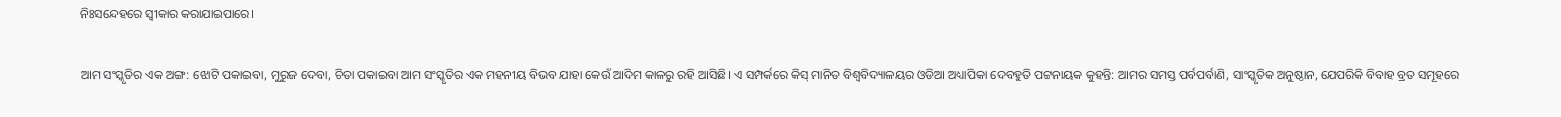ନିଃସନ୍ଦେହରେ ସ୍ବୀକାର କରାଯାଇପାରେ।

ଆମ ସଂସ୍କୃତିର ଏକ ଅଙ୍ଗ: ଝୋଟି ପକାଇବା, ମୁରୁଜ ଦେବା, ଚିତା ପକାଇବା ଆମ ସଂସ୍କୃତିର ଏକ ମହନୀୟ ବିଭବ ଯାହା କେଉଁ ଆଦିମ କାଳରୁ ରହି ଆସିଛି। ଏ ସମ୍ପର୍କରେ କିସ୍‌ ମାନିତ ବିଶ୍ୱବିଦ୍ୟାଳୟର ଓଡିଆ ଅଧ୍ୟାପିକା ଦେବହୁତି ପଟ୍ଟନାୟକ କୁହନ୍ତି: ଆମର ସମସ୍ତ ପର୍ବପର୍ବାଣି, ସାଂସ୍କୃତିକ ଅନୁଷ୍ଠାନ, ଯେପରିକି ବିବାହ ବ୍ରତ ସମୂହରେ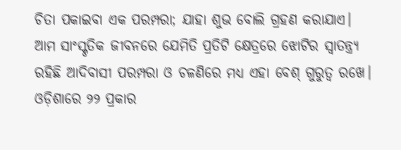ଚିତା ପକାଇବା ଏକ ପରମ୍ପରା; ଯାହା ଶୁଭ ବୋଲି ଗ୍ରହଣ କରାଯାଏ। ଆମ ସାଂସ୍କୃତିକ ଜୀବନରେ ଯେମିତି ପ୍ରତିଟି କ୍ଷେତ୍ରରେ ଝୋଟିର ସ୍ବାତନ୍ତ୍ର୍ୟ ରହିଛି ଆଦିବାସୀ ପରମ୍ପରା ଓ ଚଳଣିରେ ମଧ୍ୟ ଏହା ବେଶ୍‌ ଗୁରୁତ୍ୱ ରଖେ।
ଓଡ଼ିଶାରେ ୨୨ ପ୍ରକାର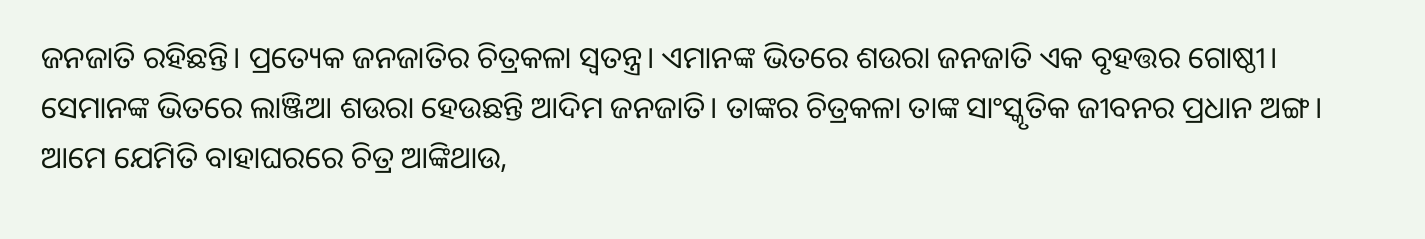ଜନଜାତି ରହିଛନ୍ତି। ପ୍ରତ୍ୟେକ ଜନଜାତିର ଚିତ୍ରକଳା ସ୍ବତନ୍ତ୍ର। ଏମାନଙ୍କ ଭିତରେ ଶଉରା ଜନଜାତି ଏକ ବୃହତ୍ତର ଗୋଷ୍ଠୀ। ସେମାନଙ୍କ ଭିତରେ ଲାଞ୍ଜିଆ ଶଉରା ହେଉଛନ୍ତି ଆଦିମ ଜନଜାତି। ତାଙ୍କର ଚିତ୍ରକଳା ତାଙ୍କ ସାଂସ୍କୃତିକ ଜୀବନର ପ୍ରଧାନ ଅଙ୍ଗ। ଆମେ ଯେମିତି ବାହାଘରରେ ଚିତ୍ର ଆଙ୍କିଥାଉ,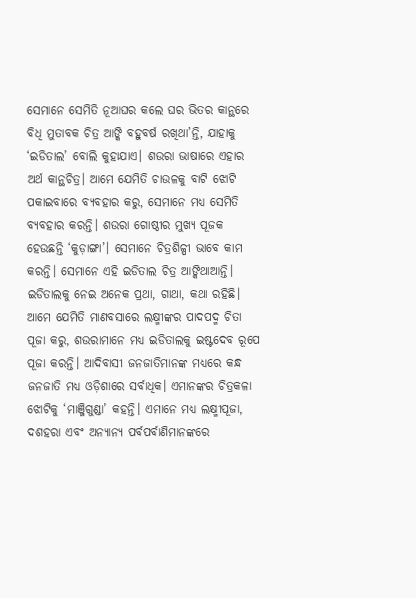ସେମାନେ ସେମିତି ନୂଆଘର କଲେ ଘର ଭିତର କାନ୍ଥରେ ବିଧି ମୁତାବକ ଚିତ୍ର ଆଙ୍କି ବହୁବର୍ଷ ରଖିଥା’ନ୍ତି, ଯାହାକୁ ‘ଇଡିତାଲ’ ବୋଲି କୁହାଯାଏ। ଶଉରା ଭାଷାରେ ଏହାର ଅର୍ଥ କାନ୍ଥଚିତ୍ର। ଆମେ ଯେମିତି ଚାଉଳକୁ ବାଟି ଝୋଟି ପକାଇବାରେ ବ୍ୟବହାର କରୁ, ସେମାନେ ମଧ୍ୟ ସେମିତି ବ୍ୟବହାର କରନ୍ତି। ଶଉରା ଗୋଷ୍ଠୀର ମୁଖ୍ୟ ପୂଜକ ହେଉଛନ୍ତି ‘କୁଡ଼ାଙ୍ଗା’। ସେମାନେ ଚିତ୍ରଶିଳ୍ପୀ ଭାବେ କାମ କରନ୍ତି। ସେମାନେ ଏହି ଇଡିତାଲ ଚିତ୍ର ଆଙ୍କିଥାଆନ୍ତି। ଇଡିତାଲକୁ ନେଇ ଅନେକ ପ୍ରଥା, ଗାଥା, କଥା ରହିଛି। ଆମେ ଯେମିତି ମାଣବସାରେ ଲକ୍ଷ୍ମୀଙ୍କର ପାଦପଦ୍ମ ଚିତା ପୂଜା କରୁ, ଶଉରାମାନେ ମଧ୍ୟ ଇଡିତାଲକୁ ଇଷ୍ଟଦେବ ରୂପେ ପୂଜା କରନ୍ତି। ଆଦିବାସୀ ଜନଜାତିମାନଙ୍କ ମଧ୍ୟରେ କନ୍ଧ ଜନଜାତି ମଧ୍ୟ ଓଡ଼ିଶାରେ ସର୍ବାଧିକ। ଏମାନଙ୍କର ଚିତ୍ରକଳା ଝୋଟିକୁ ‘ମାଞ୍ଜିଗୁଣ୍ଡା’ କହନ୍ତି। ଏମାନେ ମଧ୍ୟ ଲକ୍ଷ୍ମୀପୂଜା, ଦଶହରା ଏବଂ ଅନ୍ୟାନ୍ୟ ପର୍ବପର୍ବାଣିମାନଙ୍କରେ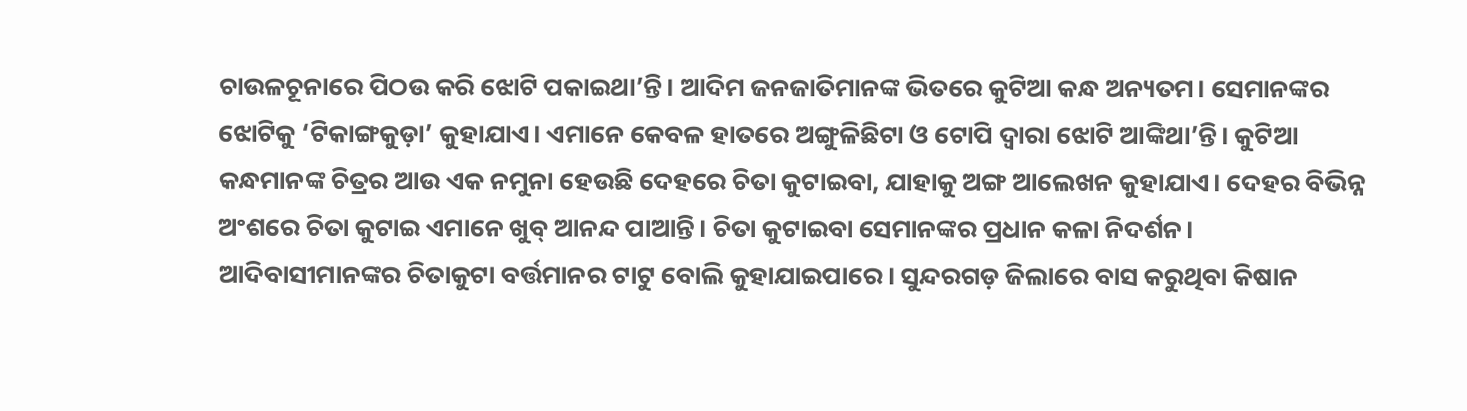ଚାଉଳଚୂନାରେ ପିଠଉ କରି ଝୋଟି ପକାଇଥା’ନ୍ତି। ଆଦିମ ଜନଜାତିମାନଙ୍କ ଭିତରେ କୁଟିଆ କନ୍ଧ ଅନ୍ୟତମ। ସେମାନଙ୍କର ଝୋଟିକୁ ‘ଟିକାଙ୍ଗକୁଡ଼ା’ କୁହାଯାଏ। ଏମାନେ କେବଳ ହାତରେ ଅଙ୍ଗୁଳିଛିଟା ଓ ଟୋପି ଦ୍ବାରା ଝୋଟି ଆଙ୍କିଥା’ନ୍ତି। କୁଟିଆ କନ୍ଧମାନଙ୍କ ଚିତ୍ରର ଆଉ ଏକ ନମୁନା ହେଉଛି ଦେହରେ ଚିତା କୁଟାଇବା, ଯାହାକୁ ଅଙ୍ଗ ଆଲେଖନ କୁହାଯାଏ। ଦେହର ବିଭିନ୍ନ ଅଂଶରେ ଚିତା କୁଟାଇ ଏମାନେ ଖୁବ୍‌ ଆନନ୍ଦ ପାଆନ୍ତି। ଚିତା କୁଟାଇବା ସେମାନଙ୍କର ପ୍ରଧାନ କଳା ନିଦର୍ଶନ। ଆଦିବାସୀମାନଙ୍କର ଚିତାକୁଟା ବର୍ତ୍ତମାନର ଟାଟୁ ବୋଲି କୁହାଯାଇପାରେ। ସୁନ୍ଦରଗଡ଼ ଜିଲାରେ ବାସ କରୁଥିବା କିଷାନ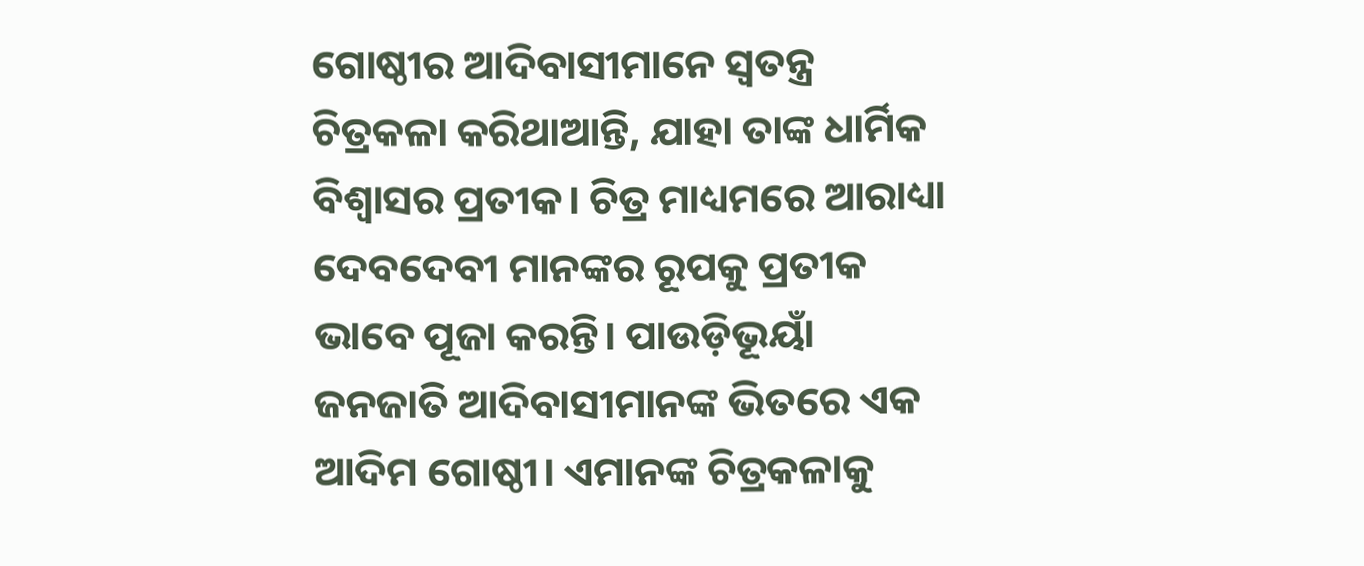ଗୋଷ୍ଠୀର ଆଦିବାସୀମାନେ ସ୍ବତନ୍ତ୍ର ଚିତ୍ରକଳା କରିଥାଆନ୍ତି, ଯାହା ତାଙ୍କ ଧାର୍ମିକ ବିଶ୍ୱାସର ପ୍ରତୀକ। ଚିତ୍ର ମାଧ୍ୟମରେ ଆରାଧ୍ୟା ଦେବଦେବୀ ମାନଙ୍କର ରୂପକୁ ପ୍ରତୀକ ଭାବେ ପୂଜା କରନ୍ତି। ପାଉଡ଼ିଭୂୟାଁ ଜନଜାତି ଆଦିବାସୀମାନଙ୍କ ଭିତରେ ଏକ ଆଦିମ ଗୋଷ୍ଠୀ। ଏମାନଙ୍କ ଚିତ୍ରକଳାକୁ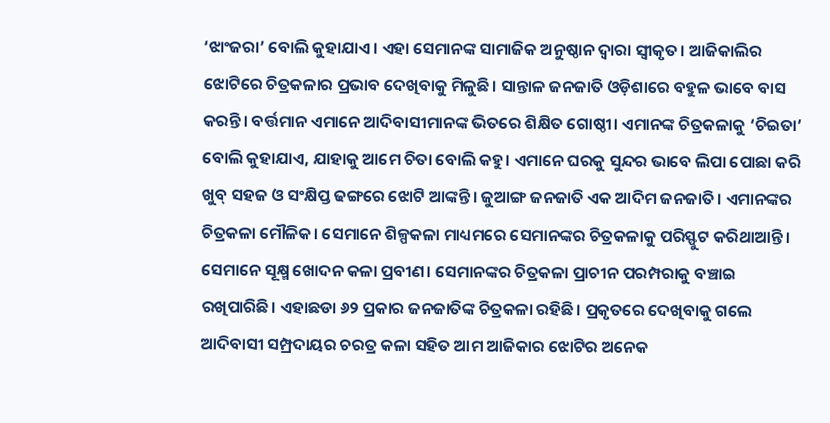‘ଝାଂଜରା’ ବୋଲି କୁହାଯାଏ। ଏହା ସେମାନଙ୍କ ସାମାଜିକ ଅନୁଷ୍ଠାନ ଦ୍ବାରା ସ୍ବୀକୃତ। ଆଜିକାଲିର ଝୋଟିରେ ଚିତ୍ରକଳାର ପ୍ରଭାବ ଦେଖିବାକୁ ମିଳୁଛି। ସାନ୍ତାଳ ଜନଜାତି ଓଡ଼ିଶାରେ ବହୁଳ ଭାବେ ବାସ କରନ୍ତି। ବର୍ତ୍ତମାନ ଏମାନେ ଆଦିବାସୀମାନଙ୍କ ଭିତରେ ଶିକ୍ଷିତ ଗୋଷ୍ଠୀ। ଏମାନଙ୍କ ଚିତ୍ରକଳାକୁ ‘ଚିଇତା’ ବୋଲି କୁହାଯାଏ, ଯାହାକୁ ଆମେ ଚିତା ବୋଲି କହୁ। ଏମାନେ ଘରକୁ ସୁନ୍ଦର ଭାବେ ଲିପା ପୋଛା କରି ଖୁବ୍‌ ସହଜ ଓ ସଂକ୍ଷିପ୍ତ ଢଙ୍ଗରେ ଝୋଟି ଆଙ୍କନ୍ତି। ଜୁଆଙ୍ଗ ଜନଜାତି ଏକ ଆଦିମ ଜନଜାତି। ଏମାନଙ୍କର ଚିତ୍ରକଳା ମୌଳିକ। ସେମାନେ ଶିଳ୍ପକଳା ମାଧ୍ୟମରେ ସେମାନଙ୍କର ଚିତ୍ରକଳାକୁ ପରିସ୍ଫୁଟ କରିଥାଆନ୍ତି। ସେମାନେ ସୂକ୍ଷ୍ମ ଖୋଦନ କଳା ପ୍ରବୀଣ। ସେମାନଙ୍କର ଚିତ୍ରକଳା ପ୍ରାଚୀନ ପରମ୍ପରାକୁ ବଞ୍ଚାଇ ରଖିପାରିଛି। ଏହାଛଡା ୬୨ ପ୍ରକାର ଜନଜାତିଙ୍କ ଚିତ୍ରକଳା ରହିଛି। ପ୍ରକୃତରେ ଦେଖିବାକୁ ଗଲେ ଆଦିବାସୀ ସମ୍ପ୍ରଦାୟର ଚରତ୍ର କଳା ସହିତ ଆମ ଆଜିକାର ଝୋଟିର ଅନେକ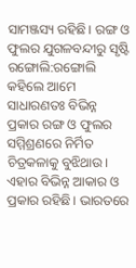ସାମଞ୍ଜସ୍ୟ ରହିଛି। ରଙ୍ଗ ଓ ଫୁଲର ଯୁଗଳବନ୍ଦୀରୁ ସୃଷ୍ଟି ରଙ୍ଗୋଲି:ରଙ୍ଗୋଲି କହିଲେ ଆମେ ସାଧାରଣତଃ ବିଭିନ୍ନ ପ୍ରକାର ରଙ୍ଗ ଓ ଫୁଲର ସମ୍ମିଶ୍ରଣରେ ନିର୍ମିତ ଚିତ୍ରକଳାକୁ ବୁଝିଥାଉ। ଏହାର ବିଭିନ୍ନ ଆକାର ଓ ପ୍ରକାର ରହିଛି। ଭାରତରେ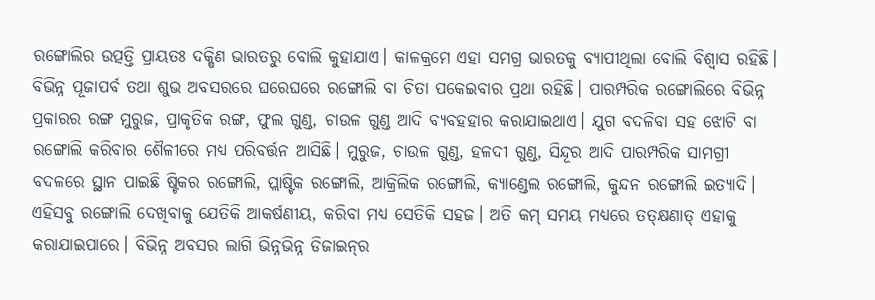ରଙ୍ଗୋଲିର ଉତ୍ପତ୍ତି ପ୍ରାୟତଃ ଦକ୍ଷିଣ ଭାରତରୁ ବୋଲି କୁହାଯାଏ। କାଳକ୍ରମେ ଏହା ସମଗ୍ର ଭାରତକୁ ବ୍ୟାପୀଥିଲା ବୋଲି ବିଶ୍ୱାସ ରହିଛି। ବିଭିନ୍ନ ପୂଜାପର୍ବ ତଥା ଶୁଭ ଅବସରରେ ଘରେଘରେ ରଙ୍ଗୋଲି ବା ଚିତା ପକେଇବାର ପ୍ରଥା ରହିଛି। ପାରମ୍ପରିକ ରଙ୍ଗୋଲିରେ ବିଭିନ୍ନ ପ୍ରକାରର ରଙ୍ଗ ମୁରୁଜ, ପ୍ରାକୃତିକ ରଙ୍ଗ, ଫୁଲ ଗୁଣ୍ଡ, ଚାଉଳ ଗୁଣ୍ଡ ଆଦି ବ୍ୟବହହାର କରାଯାଇଥାଏ। ଯୁଗ ବଦଳିବା ସହ ଝୋଟି ବା ରଙ୍ଗୋଲି କରିବାର ଶୈଳୀରେ ମଧ୍ୟ ପରିବର୍ତ୍ତନ ଆସିଛି। ମୁରୁଜ, ଚାଉଳ ଗୁଣ୍ଡ, ହଳଦୀ ଗୁଣ୍ଡ, ସିନ୍ଦୂର ଆଦି ପାରମ୍ପରିକ ସାମଗ୍ରୀ ବଦଳରେ ସ୍ଥାନ ପାଇଛି ଷ୍ଟିକର ରଙ୍ଗୋଲି, ପ୍ଲାଷ୍ଟିକ ରଙ୍ଗୋଲି, ଆକ୍ରିଲିକ ରଙ୍ଗୋଲି, କ୍ୟାଣ୍ଡେଲ ରଙ୍ଗୋଲି, କୁନ୍ଦନ ରଙ୍ଗୋଲି ଇତ୍ୟାଦି। ଏହିସବୁ ରଙ୍ଗୋଲି ଦେଖିବାକୁ ଯେତିକି ଆକର୍ଷଣୀୟ, କରିବା ମଧ୍ୟ ସେତିକି ସହଜ। ଅତି କମ୍‌ ସମୟ ମଧ୍ୟରେ ତତ୍‌କ୍ଷଣାତ୍‌ ଏହାକୁ କରାଯାଇପାରେ। ବିଭିନ୍ନ ଅବସର ଲାଗି ଭିନ୍ନଭିନ୍ନ ଡିଜାଇନ୍‌ର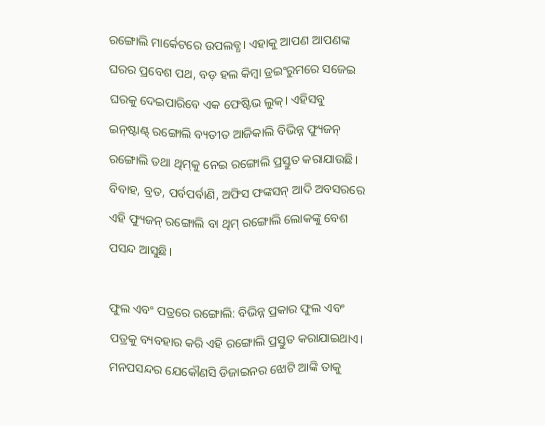ରଙ୍ଗୋଲି ମାର୍କେଟରେ ଉପଲବ୍ଧ। ଏହାକୁ ଆପଣ ଆପଣଙ୍କ ଘରର ପ୍ରବେଶ ପଥ, ବଡ଼ ହଲ କିମ୍ବା ଡ୍ରଇଂରୁମରେ ସଜେଇ ଘରକୁ ଦେଇପାରିବେ ଏକ ଫେଷ୍ଟିଭ ଲୁକ୍‌। ଏହିସବୁ ଇନ୍‌ଷ୍ଟାଣ୍ଟ୍‌ ରଙ୍ଗୋଲି ବ୍ୟତୀତ ଆଜିକାଲି ବିଭିନ୍ନ ଫ୍ୟୁଜନ୍‌ ରଙ୍ଗୋଲି ତଥା ଥିମ୍‌କୁ ନେଇ ରଙ୍ଗୋଲି ପ୍ରସ୍ତୁତ କରାଯାଉଛି। ବିବାହ, ବ୍ରତ, ପର୍ବପର୍ବାଣି, ଅଫିସ ଫଙ୍କସନ୍‌ ଆଦି ଅବସରରେ ଏହି ଫ୍ୟୁଜନ୍‌ ରଙ୍ଗୋଲି ବା ଥିମ୍‌ ରଙ୍ଗୋଲି ଲୋକଙ୍କୁ ବେଶ ପସନ୍ଦ ଆସୁଛି।

ଫୁଲ ଏବଂ ପତ୍ରରେ ରଙ୍ଗୋଲି: ବିଭିନ୍ନ ପ୍ରକାର ଫୁଲ ଏବଂ ପତ୍ରକୁ ବ୍ୟବହାର କରି ଏହି ରଙ୍ଗୋଲି ପ୍ରସ୍ତୁତ କରାଯାଇଥାଏ। ମନପସନ୍ଦର ଯେକୌଣସି ଡିଜାଇନର ଝୋଟି ଆଙ୍କି ତାକୁ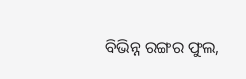ବିଭିନ୍ନ ରଙ୍ଗର ଫୁଲ,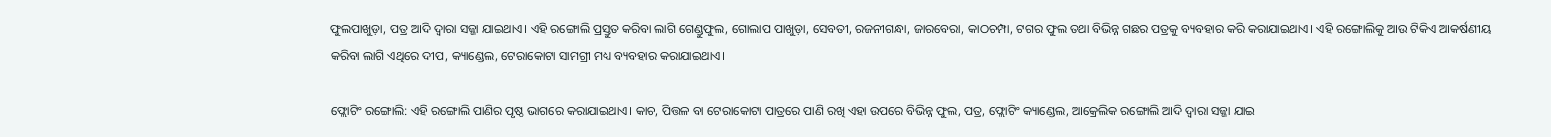ଫୁଲପାଖୁଡ଼ା, ପତ୍ର ଆଦି ଦ୍ୱାରା ସଜ୍ଜା ଯାଇଥାଏ। ଏହି ରଙ୍ଗୋଲି ପ୍ରସ୍ତୁତ କରିବା ଲାଗି ଗେଣ୍ଡୁଫୁଲ, ଗୋଲାପ ପାଖୁଡ଼ା, ସେବତୀ, ରଜନୀଗନ୍ଧା, ଜାରବେରା, କାଠଚମ୍ପା, ଟଗର ଫୁଲ ତଥା ବିଭିନ୍ନ ଗଛର ପତ୍ରକୁ ବ୍ୟବହାର କରି କରାଯାଇଥାଏ। ଏହି ରଙ୍ଗୋଲିକୁ ଆଉ ଟିକିଏ ଆକର୍ଷଣୀୟ କରିବା ଲାଗି ଏଥିରେ ଦୀପ, କ୍ୟାଣ୍ଡେଲ, ଟେରାକୋଟା ସାମଗ୍ରୀ ମଧ୍ୟ ବ୍ୟବହାର କରାଯାଇଥାଏ।

ଫ୍ଲୋଟିଂ ରଙ୍ଗୋଲି: ଏହି ରଙ୍ଗୋଲି ପାଣିର ପୃଷ୍ଠ ଭାଗରେ କରାଯାଇଥାଏ। କାଚ, ପିତ୍ତଳ ବା ଟେରାକୋଟା ପାତ୍ରରେ ପାଣି ରଖି ଏହା ଉପରେ ବିଭିନ୍ନ ଫୁଲ, ପତ୍ର, ଫ୍ଲୋଟିଂ କ୍ୟାଣ୍ଡେଲ, ଆକ୍ରେଲିକ ରଙ୍ଗୋଲି ଆଦି ଦ୍ୱାରା ସଜ୍ଜା ଯାଇ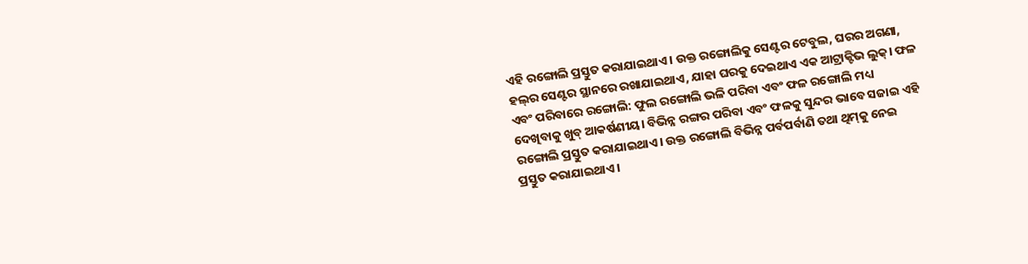ଏହି ରଙ୍ଗୋଲି ପ୍ରସ୍ତୁତ କରାଯାଇଥାଏ। ଉକ୍ତ ରଙ୍ଗୋଲିକୁ ସେଣ୍ଟର ଟେବୁଲ, ଘରର ଅଗଣା, ହଲ୍‌ର ସେଣ୍ଟର ସ୍ଥାନରେ ରଖାଯାଇଥାଏ, ଯାହା ଘରକୁ ଦେଇଥାଏ ଏକ ଆଟ୍ରାକ୍ଟିଭ ଲୁକ୍‌। ଫଳ ଏବଂ ପରିବାରେ ରଙ୍ଗୋଲି: ଫୁଲ ରଙ୍ଗୋଲି ଭଳି ପରିବା ଏବଂ ଫଳ ରଙ୍ଗୋଲି ମଧ୍ୟ ଦେଖିବାକୁ ଖୁବ୍‌ ଆକର୍ଷଣୀୟ। ବିଭିନ୍ନ ରଙ୍ଗର ପରିବା ଏବଂ ଫଳକୁ ସୁନ୍ଦର ଭାବେ ସଜାଇ ଏହି ରଙ୍ଗୋଲି ପ୍ରସ୍ତୁତ କରାଯାଇଥାଏ। ଉକ୍ତ ରଙ୍ଗୋଲି ବିଭିନ୍ନ ପର୍ବପର୍ବାଣି ତଥା ଥିମ୍‌କୁ ନେଇ ପ୍ରସ୍ତୁତ କରାଯାଇଥାଏ।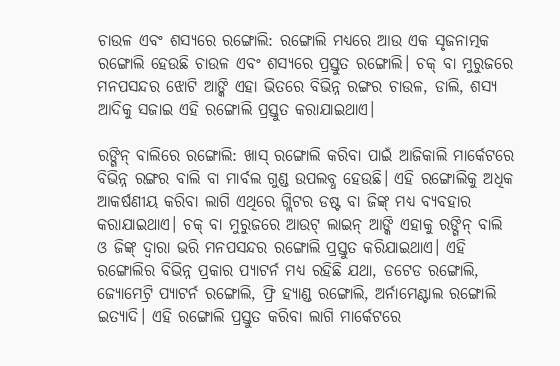ଚାଉଳ ଏବଂ ଶସ୍ୟରେ ରଙ୍ଗୋଲି: ରଙ୍ଗୋଲି ମଧ୍ୟରେ ଆଉ ଏକ ସୃଜନାତ୍ମକ ରଙ୍ଗୋଲି ହେଉଛି ଚାଉଳ ଏବଂ ଶସ୍ୟରେ ପ୍ରସ୍ତୁତ ରଙ୍ଗୋଲି। ଚକ୍‌ ବା ମୁରୁଜରେ ମନପସନ୍ଦର ଝୋଟି ଆଙ୍କି ଏହା ଭିତରେ ବିଭିନ୍ନ ରଙ୍ଗର ଚାଉଳ, ଡାଲି, ଶସ୍ୟ ଆଦିକୁ ସଜାଇ ଏହି ରଙ୍ଗୋଲି ପ୍ରସ୍ତୁତ କରାଯାଇଥାଏ।

ରଙ୍ଗିନ୍‌ ବାଲିରେ ରଙ୍ଗୋଲି: ଖାସ୍‌ ରଙ୍ଗୋଲି କରିବା ପାଇଁ ଆଜିକାଲି ମାର୍କେଟରେ ବିଭିନ୍ନ ରଙ୍ଗର ବାଲି ବା ମାର୍ବଲ ଗୁଣ୍ଡ ଉପଲବ୍ଧ ହେଉଛି। ଏହି ରଙ୍ଗୋଲିକୁ ଅଧିକ ଆକର୍ଷଣୀୟ କରିବା ଲାଗି ଏଥିରେ ଗ୍ଲିଟର ଡଷ୍ଟ ବା ଜିଙ୍କ୍‌ ମଧ୍ୟ ବ୍ୟବହାର କରାଯାଇଥାଏ। ଚକ୍‌ ବା ମୁରୁଜରେ ଆଉଟ୍‌ ଲାଇନ୍‌ ଆଙ୍କି ଏହାକୁ ରଙ୍ଗିନ୍‌ ବାଲି ଓ ଜିଙ୍କ୍‌ ଦ୍ୱାରା ଭରି ମନପସନ୍ଦର ରଙ୍ଗୋଲି ପ୍ରସ୍ତୁତ କରିଯାଇଥାଏ। ଏହି ରଙ୍ଗୋଲିର ବିଭିନ୍ନ ପ୍ରକାର ପ୍ୟାଟର୍ନ ମଧ୍ୟ ରହିଛି ଯଥା, ଡଟେଡ ରଙ୍ଗୋଲି, ଜ୍ୟୋମେଟ୍ରି ପ୍ୟାଟର୍ନ ରଙ୍ଗୋଲି, ଫ୍ରି ହ୍ୟାଣ୍ଡ ରଙ୍ଗୋଲି, ଅର୍ନାମେଣ୍ଟାଲ ରଙ୍ଗୋଲି ଇତ୍ୟାଦି। ଏହି ରଙ୍ଗୋଲି ପ୍ରସ୍ତୁତ କରିବା ଲାଗି ମାର୍କେଟରେ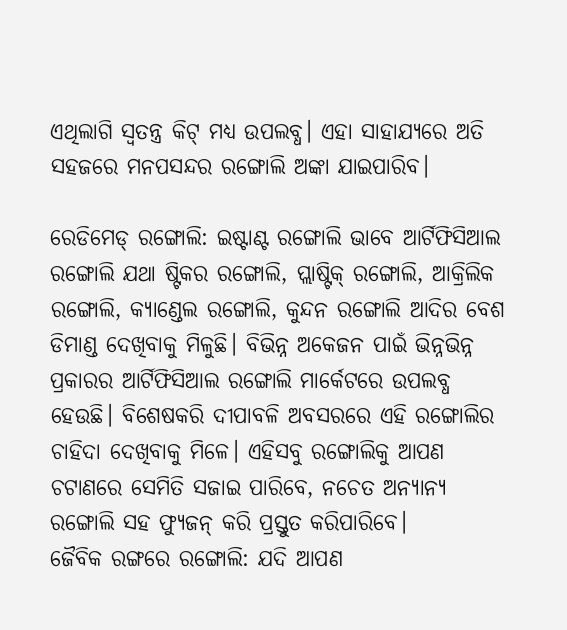ଏଥିଲାଗି ସ୍ବତନ୍ତ୍ର କିଟ୍‌ ମଧ୍ୟ ଉପଲବ୍ଧ। ଏହା ସାହାଯ୍ୟରେ ଅତି ସହଜରେ ମନପସନ୍ଦର ରଙ୍ଗୋଲି ଅଙ୍କା ଯାଇପାରିବ।

ରେଡିମେଡ୍‌ ରଙ୍ଗୋଲି: ଇଷ୍ଟାଣ୍ଟ ରଙ୍ଗୋଲି ଭାବେ ଆର୍ଟିଫିସିଆଲ ରଙ୍ଗୋଲି ଯଥା ଷ୍ଟିକର ରଙ୍ଗୋଲି, ପ୍ଲାଷ୍ଟିକ୍‌ ରଙ୍ଗୋଲି, ଆକ୍ରିଲିକ ରଙ୍ଗୋଲି, କ୍ୟାଣ୍ଡେଲ ରଙ୍ଗୋଲି, କୁନ୍ଦନ ରଙ୍ଗୋଲି ଆଦିର ବେଶ ଡିମାଣ୍ଡ ଦେଖିବାକୁ ମିଳୁଛି। ବିଭିନ୍ନ ଅକେଜନ ପାଇଁ ଭିନ୍ନଭିନ୍ନ ପ୍ରକାରର ଆର୍ଟିଫିସିଆଲ ରଙ୍ଗୋଲି ମାର୍କେଟରେ ଉପଲବ୍ଧ ହେଉଛି। ବିଶେଷକରି ଦୀପାବଳି ଅବସରରେ ଏହି ରଙ୍ଗୋଲିର ଚାହିଦା ଦେଖିବାକୁ ମିଳେ। ଏହିସବୁ ରଙ୍ଗୋଲିକୁ ଆପଣ ଚଟାଣରେ ସେମିତି ସଜାଇ ପାରିବେ, ନଚେତ ଅନ୍ୟାନ୍ୟ ରଙ୍ଗୋଲି ସହ ଫ୍ୟୁଜନ୍‌ କରି ପ୍ରସ୍ତୁତ କରିପାରିବେ।
ଜୈବିକ ରଙ୍ଗରେ ରଙ୍ଗୋଲି: ଯଦି ଆପଣ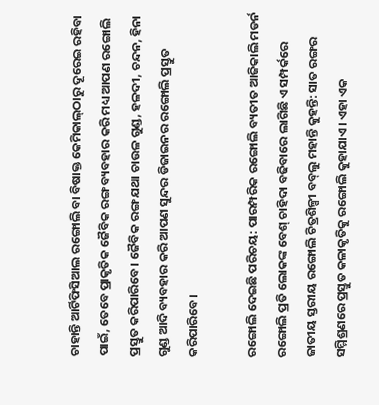ଚାହାନ୍ତି ଆର୍ଟିଫିସିଆଲ ରଙ୍ଗୋଲି ବା ବିଷାକ୍ତ କେମିକାଲ୍‌ଠାରୁ ଦୂରେଇ ରହିବା ପାଇଁ, ତେବେ ପ୍ରାକୃତିକ ଜୈବିକ ରଙ୍ଗ ବ୍ୟବହାର କରି ମଧ୍ୟ ଆପଣ ରଙ୍ଗୋଲି ପ୍ରସ୍ତୁତ କରିପାରିବେ। ଜୈବିକ ରଙ୍ଗ ଯଥା ଚାଉଳ ଗୁଣ୍ଡ, ହଳଦୀ, ଚନ୍ଦନ, ହିନା ଗୁଣ୍ଡ ଆଦି ବ୍ୟବହାର କରି ଆପଣ ସୁନ୍ଦର ଡିଜାଇନର ରଙ୍ଗୋଲି ପ୍ରସ୍ତୁତ କରିପାରିବେ।

ରଙ୍ଗୋଲି ଦେଇଛି ପରିଚୟ: ପାରମ୍ପରିକ ରଙ୍ଗୋଲି ବ୍ୟତୀତ ଆଜିକାଲି ମଡର୍ନ ରଙ୍ଗୋଲି ପ୍ରତି ଲୋକଙ୍କ ବେଶ୍‌ ଚାହିଦା ବଢିବାରେ ଲାଗିଛି ଏ ସମ୍ପର୍କରେ ଜାତୀୟ ସ୍ତରୀୟ ରଙ୍ଗୋଲି ଚିତ୍ରଶିଳ୍ପୀ ବବ୍‌ଲୁ ମହାନ୍ତି କୁହନ୍ତି: ସାତ ରଙ୍ଗର ସମ୍ମିଶ୍ରଣରେ ପ୍ରସ୍ତୁତ କଳାକୃତିକୁ ରଙ୍ଗୋଲି କୁହାଯାଏ। ଏହା ଏକ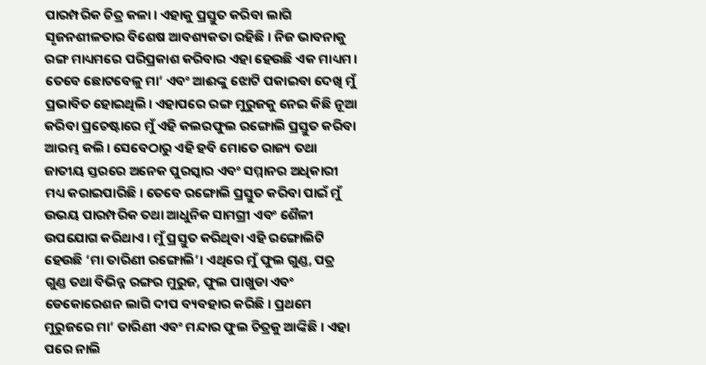ପାରମ୍ପରିକ ଚିତ୍ର କଳା। ଏହାକୁ ପ୍ରସ୍ତୁତ କରିବା ଲାଗି ସୃଜନଶୀଳତାର ବିଶେଷ ଆବଶ୍ୟକତା ରହିଛି। ନିଜ ଭାବନାକୁ ରଙ୍ଗ ମାଧ୍ୟମରେ ପରିପ୍ରକାଶ କରିବାର ଏହା ହେଉଛି ଏକ ମାଧ୍ୟମ। ତେବେ ଛୋଟବେଳୁ ମା’ ଏବଂ ଆଈଙ୍କୁ ଝୋଟି ପକାଇବା ଦେଖି ମୁଁ ପ୍ରଭାବିତ ହୋଇଥିଲି। ଏହାପରେ ରଙ୍ଗ ମୁରୁଜକୁ ନେଇ କିଛି ନୂଆ କରିବା ପ୍ରଚେଷ୍ଟାରେ ମୁଁ ଏହି କଲରଫୁଲ ରଙ୍ଗୋଲି ପ୍ରସ୍ତୁତ କରିବା ଆରମ୍ଭ କଲି। ସେବେଠାରୁ ଏହି ହବି ମୋତେ ରାଜ୍ୟ ତଥା ଜାତୀୟ ସ୍ତରରେ ଅନେକ ପୁରସ୍କାର ଏବଂ ସମ୍ମାନର ଅଧିକାରୀ ମଧ୍ୟ କରାଇପାରିଛି। ତେବେ ରଙ୍ଗୋଲି ପ୍ରସ୍ତୁତ କରିବା ପାଇଁ ମୁଁ ଉଭୟ ପାରମ୍ପରିକ ତଥା ଆଧୁନିକ ସାମଗ୍ରୀ ଏବଂ ଶୈଳୀ ଉପଯୋଗ କରିଥାଏ। ମୁଁ ପ୍ରସ୍ତୁତ କରିଥିବା ଏହି ରଙ୍ଗୋଲିଟି ହେଉଛି ‘ମା ତାରିଣୀ ରଙ୍ଗୋଲି’। ଏଥିରେ ମୁଁ ଫୁଲ ଗୁଣ୍ଡ, ପତ୍ର ଗୁଣ୍ଡ ତଥା ବିଭିନ୍ନ ରଙ୍ଗର ମୁରୁଜ, ଫୁଲ ପାଖୁଡା ଏବଂ ଡେକୋରେଶନ ଲାଗି ଦୀପ ବ୍ୟବହାର କରିଛି। ପ୍ରଥମେ ମୁରୁଜରେ ମା’ ତାରିଣୀ ଏବଂ ମନ୍ଦାର ଫୁଲ ଚିତ୍ରକୁ ଆଙ୍କିଛି। ଏହା ପରେ ନାଲି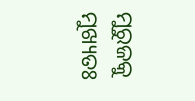ମୁରୁଜକୁ ମୁଖ୍ୟତଃ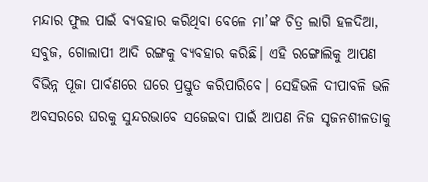ମନ୍ଦାର ଫୁଲ ପାଇଁ ବ୍ୟବହାର କରିଥିବା ବେଳେ ମା’ଙ୍କ ଚିତ୍ର ଲାଗି ହଳଦିଆ, ସବୁଜ, ଗୋଲାପୀ ଆଦି ରଙ୍ଗକୁ ବ୍ୟବହାର କରିଛି। ଏହି ରଙ୍ଗୋଲିକୁ ଆପଣ ବିଭିନ୍ନ ପୂଜା ପାର୍ବଣରେ ଘରେ ପ୍ରସ୍ତୁତ କରିପାରିବେ। ସେହିଭଳି ଦୀପାବଳି ଭଳି ଅବସରରେ ଘରକୁ ସୁନ୍ଦରଭାବେ ସଜେଇବା ପାଇଁ ଆପଣ ନିଜ ସୃଜନଶୀଳତାକୁ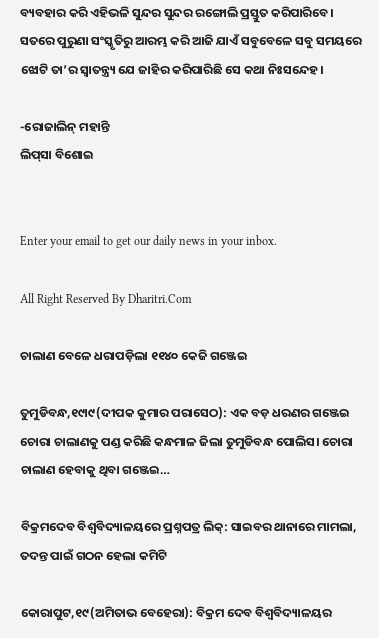ବ୍ୟବହାର କରି ଏହିଭଳି ସୁନ୍ଦର ସୁନ୍ଦର ରଙ୍ଗୋଲି ପ୍ରସ୍ତୁତ କରିପାରିବେ।
ସତରେ ପୁରୁଣା ସଂସ୍କୃତିରୁ ଆରମ୍ଭ କରି ଆଜି ଯାଏଁ ସବୁବେଳେ ସବୁ ସମୟରେ ଝୋଟି ତା’ର ସ୍ବାତନ୍ତ୍ର୍ୟ ଯେ ଜାହିର କରିପାରିଛି ସେ କଥା ନିଃସନ୍ଦେହ।

-ରୋଜାଲିନ୍‌ ମହାନ୍ତି
ଲିପ୍‌ସା ବିଶୋଇ


Enter your email to get our daily news in your inbox.

All Right Reserved By Dharitri.Com

ଚାଲାଣ ବେଳେ ଧରାପଡ଼ିଲା ୧୧୪୦ କେଜି ଗଞ୍ଜେଇ

ତୁମୁଡିବନ୍ଧ,୧୯ା୯(ଦୀପକ କୁମାର ପରାସେଠ): ଏକ ବଡ଼ ଧରଣର ଗଞ୍ଜେଇ ଚୋରା ଚାଲାଣକୁ ପଣ୍ଡ କରିଛି କନ୍ଧମାଳ ଜିଲା ତୁମୁଡିବନ୍ଧ ପୋଲିସ। ଚୋରା ଚାଲାଣ ହେବାକୁ ଥିବା ଗଞ୍ଜେଇ…

ବିକ୍ରମଦେବ ବିଶ୍ୱବିଦ୍ୟାଳୟରେ ପ୍ରଶ୍ନପତ୍ର ଲିକ୍‌: ସାଇବର ଥାନାରେ ମାମଲା, ତଦନ୍ତ ପାଇଁ ଗଠନ ହେଲା କମିଟି

କୋରାପୁଟ,୧୯(ଅମିତାଭ ବେହେରା): ବିକ୍ରମ ଦେବ ବିଶ୍ୱବିଦ୍ୟାଳୟର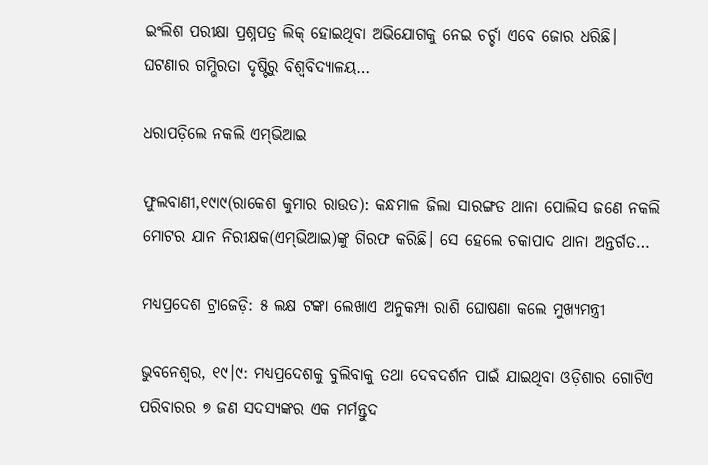ଇଂଲିଶ ପରୀକ୍ଷା ପ୍ରଶ୍ନପତ୍ର ଲିକ୍‌ ହୋଇଥିବା ଅଭିଯୋଗକୁ ନେଇ ଚର୍ଚ୍ଚା ଏବେ ଜୋର ଧରିଛି। ଘଟଣାର ଗମ୍ଭିରତା ଦୃଷ୍ଟିରୁ ବିଶ୍ୱବିଦ୍ୟାଳୟ…

ଧରାପଡ଼ିଲେ ନକଲି ଏମ୍‌ଭିଆଇ

ଫୁଲବାଣୀ,୧୯ା୯(ରାକେଶ କୁମାର ରାଉତ): କନ୍ଧମାଳ ଜିଲା ସାରଙ୍ଗଡ ଥାନା ପୋଲିସ ଜଣେ ନକଲି ମୋଟର ଯାନ ନିରୀକ୍ଷକ(ଏମ୍‌ଭିଆଇ)ଙ୍କୁ ଗିରଫ କରିଛି। ସେ ହେଲେ ଚକାପାଦ ଥାନା ଅନ୍ତର୍ଗତ…

ମଧ୍ୟପ୍ରଦେଶ ଟ୍ରାଜେଡ଼ି: ୫ ଲକ୍ଷ ଟଙ୍କା ଲେଖାଏ ଅନୁକମ୍ପା ରାଶି ଘୋଷଣା କଲେ ମୁଖ୍ୟମନ୍ତ୍ରୀ

ଭୁବନେଶ୍ୱର, ୧୯।୯: ମଧ୍ୟପ୍ରଦେଶକୁ ବୁଲିବାକୁ ତଥା ଦେବଦର୍ଶନ ପାଇଁ ଯାଇଥିବା ଓଡ଼ିଶାର ଗୋଟିଏ ପରିବାରର ୭ ଜଣ ସଦସ୍ୟଙ୍କର ଏକ ମର୍ମନ୍ତୁଦ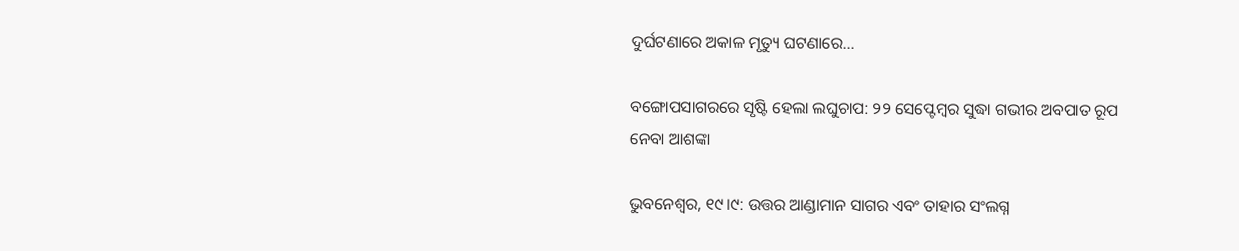ଦୁର୍ଘଟଣାରେ ଅକାଳ ମୃତ୍ୟୁ ଘଟଣାରେ…

ବଙ୍ଗୋପସାଗରରେ ସୃଷ୍ଟି ହେଲା ଲଘୁଚାପ: ୨୨ ସେପ୍ଟେମ୍ବର ସୁଦ୍ଧା ଗଭୀର ଅବପାତ ରୂପ ନେବା ଆଶଙ୍କା

ଭୁବନେଶ୍ୱର, ୧୯।୯: ଉତ୍ତର ଆଣ୍ଡାମାନ ସାଗର ଏବଂ ତାହାର ସଂଲଗ୍ନ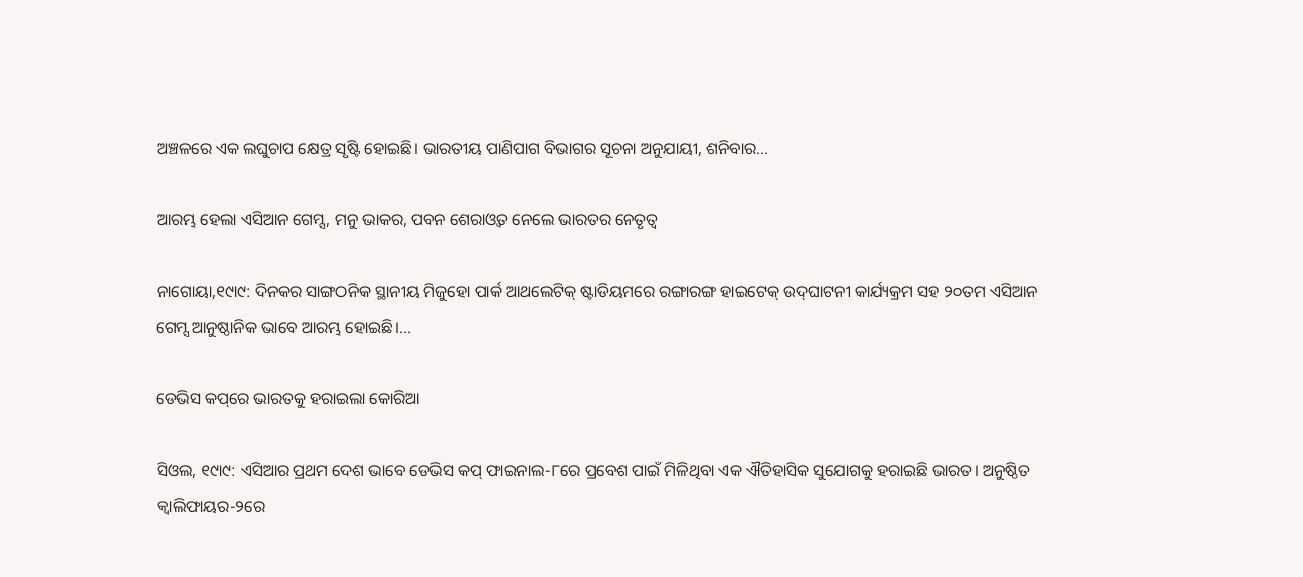ଅଞ୍ଚଳରେ ଏକ ଲଘୁଚାପ କ୍ଷେତ୍ର ସୃଷ୍ଟି ହୋଇଛି। ଭାରତୀୟ ପାଣିପାଗ ବିଭାଗର ସୂଚନା ଅନୁଯାୟୀ, ଶନିବାର…

ଆରମ୍ଭ ହେଲା ଏସିଆନ ଗେମ୍ସ, ମନୁ ଭାକର, ପବନ ଶେରାଓ୍ବତ ନେଲେ ଭାରତର ନେତୃତ୍ୱ

ନାଗୋୟା,୧୯ା୯: ଦିନକର ସାଙ୍ଗଠନିକ ସ୍ଥାନୀୟ ମିଜୁହୋ ପାର୍କ ଆଥଲେଟିକ୍‌ ଷ୍ଟାଡିୟମରେ ରଙ୍ଗାରଙ୍ଗ ହାଇଟେକ୍‌ ଉଦ୍‌ଘାଟନୀ କାର୍ଯ୍ୟକ୍ରମ ସହ ୨୦ତମ ଏସିଆନ ଗେମ୍ସ ଆନୁଷ୍ଠାନିକ ଭାବେ ଆରମ୍ଭ ହୋଇଛି।…

ଡେଭିସ କପ୍‌ରେ ଭାରତକୁ ହରାଇଲା କୋରିଆ

ସିଓଲ, ୧୯ା୯: ଏସିଆର ପ୍ରଥମ ଦେଶ ଭାବେ ଡେଭିସ କପ୍‌ ଫାଇନାଲ-୮ରେ ପ୍ରବେଶ ପାଇଁ ମିଳିଥିବା ଏକ ଐତିହାସିକ ସୁଯୋଗକୁ ହରାଇଛି ଭାରତ। ଅନୁଷ୍ଠିତ କ୍ୱାଲିଫାୟର-୨ରେ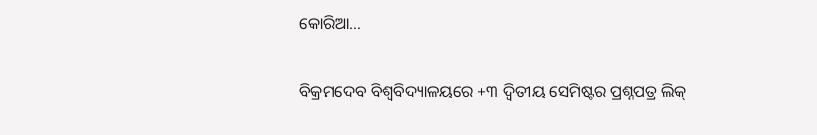କୋରିଆ…

ବିକ୍ରମଦେବ ବିଶ୍ୱବିଦ୍ୟାଳୟରେ +୩ ଦ୍ୱିତୀୟ ସେମିଷ୍ଟର ପ୍ରଶ୍ନପତ୍ର ଲିକ୍‌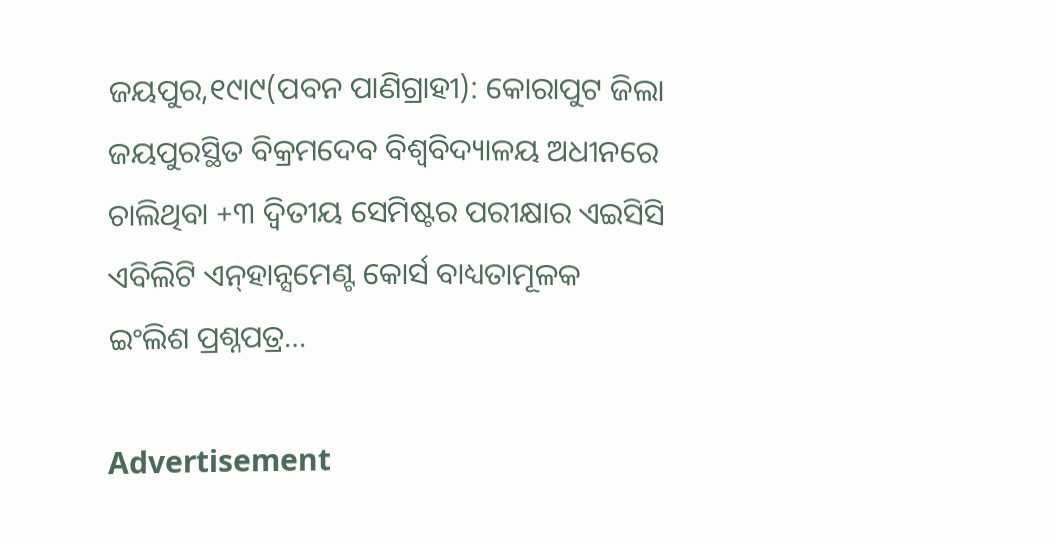ଜୟପୁର,୧୯ା୯(ପବନ ପାଣିଗ୍ରାହୀ): କୋରାପୁଟ ଜିଲା ଜୟପୁରସ୍ଥିତ ବିକ୍ରମଦେବ ବିଶ୍ୱବିଦ୍ୟାଳୟ ଅଧୀନରେ ଚାଲିଥିବା +୩ ଦ୍ବିତୀୟ ସେମିଷ୍ଟର ପରୀକ୍ଷାର ଏଇସିସି ଏବିଲିଟି ଏନ୍‌ହାନ୍ସମେଣ୍ଟ କୋର୍ସ ବାଧ୍ୟତାମୂଳକ ଇଂଲିଶ ପ୍ରଶ୍ନପତ୍ର…

Advertisement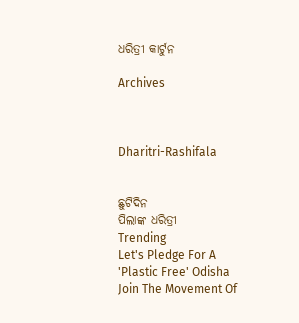ଧରିତ୍ରୀ କାର୍ଟୁନ

Archives



Dharitri-Rashifala


ଛୁଟିଦିନ
ପିଲାଙ୍କ ଧରିତ୍ରୀ
Trending
Let's Pledge For A 'Plastic Free' Odisha Join The Movement Of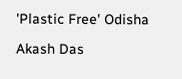'Plastic Free' Odisha

Akash Das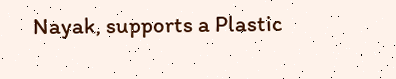Nayak, supports a Plastic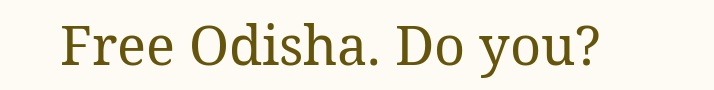Free Odisha. Do you?